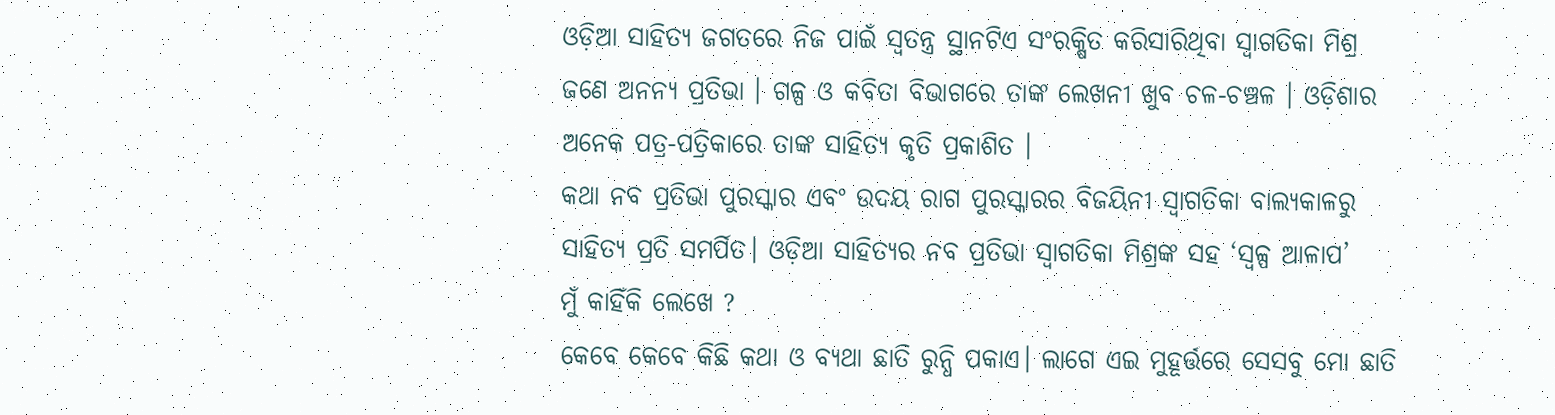ଓଡ଼ିଆ ସାହିତ୍ୟ ଜଗତରେ ନିଜ ପାଇଁ ସ୍ୱତନ୍ତ୍ର ସ୍ଥାନଟିଏ ସଂରକ୍ଷିତ କରିସାରିଥିବା ସ୍ଵାଗତିକା ମିଶ୍ର ଜଣେ ଅନନ୍ୟ ପ୍ରତିଭା । ଗଳ୍ପ ଓ କବିତା ବିଭାଗରେ ତାଙ୍କ ଲେଖନୀ ଖୁବ ଚଳ-ଚଞ୍ଚଳ । ଓଡ଼ିଶାର ଅନେକ ପତ୍ର-ପତ୍ରିକାରେ ତାଙ୍କ ସାହିତ୍ୟ କୃତି ପ୍ରକାଶିତ ।
କଥା ନବ ପ୍ରତିଭା ପୁରସ୍କାର ଏବଂ ଉଦୟ ରାଗ ପୁରସ୍କାରର ବିଜୟିନୀ ସ୍ଵାଗତିକା ବାଲ୍ୟକାଳରୁ ସାହିତ୍ୟ ପ୍ରତି ସମର୍ପିତ। ଓଡ଼ିଆ ସାହିତ୍ୟର ନବ ପ୍ରତିଭା ସ୍ଵାଗତିକା ମିଶ୍ରଙ୍କ ସହ ‘ସ୍ଵଳ୍ପ ଆଳାପ’
ମୁଁ କାହିଁକି ଲେଖେ ?
କେବେ କେବେ କିଛି କଥା ଓ ବ୍ୟଥା ଛାତି ରୁନ୍ଧି ପକାଏ। ଲାଗେ ଏଇ ମୁହୂର୍ତ୍ତରେ ସେସବୁ ମୋ ଛାତି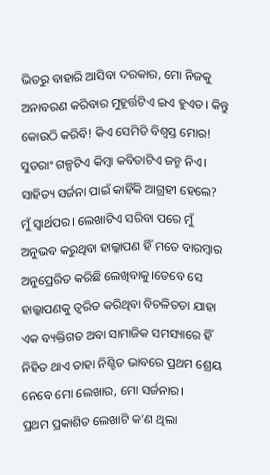ଭିତରୁ ବାହାରି ଆସିବା ଦରକାର, ମୋ ନିଜକୁ ଅନାବରଣ କରିବାର ମୁହୂର୍ତ୍ତଟିଏ ଇଏ ହୁଏତ। କିନ୍ତୁ କୋଉଠି କରିବି! କିଏ ସେମିତି ବିଶ୍ୱସ୍ତ ମୋର! ସୁତରାଂ ଗଳ୍ପଟିଏ କିମ୍ବା କବିତାଟିଏ ଜନ୍ମ ନିଏ।
ସାହିତ୍ୟ ସର୍ଜନା ପାଇଁ କାହିଁକି ଆଗ୍ରହୀ ହେଲେ?
ମୁଁ ସ୍ୱାର୍ଥପର। ଲେଖାଟିଏ ସରିବା ପରେ ମୁଁ ଅନୁଭବ କରୁଥିବା ହାଲ୍କାପଣ ହିଁ ମତେ ବାରମ୍ବାର ଅନୁପ୍ରେରିତ କରିଛି ଲେଖିବାକୁ।ତେବେ ସେ ହାଲ୍କାପଣକୁ ତ୍ୱରିତ କରିଥିବା ବିଚଳିତତା ଯାହା ଏକ ବ୍ୟକ୍ତିଗତ ଅବା ସାମାଜିକ ସମସ୍ୟାରେ ହିଁ ନିହିତ ଥାଏ ତାହା ନିଶ୍ଚିତ ଭାବରେ ପ୍ରଥମ ଶ୍ରେୟ ନେବେ ମୋ ଲେଖାର, ମୋ ସର୍ଜନାର।
ପ୍ରଥମ ପ୍ରକାଶିତ ଲେଖାଟି କ’ଣ ଥିଲା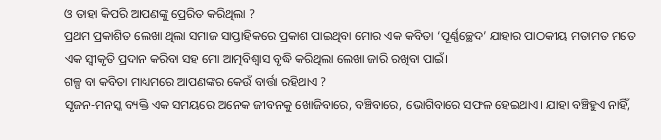ଓ ତାହା କିପରି ଆପଣଙ୍କୁ ପ୍ରେରିତ କରିଥିଲା ?
ପ୍ରଥମ ପ୍ରକାଶିତ ଲେଖା ଥିଲା ସମାଜ ସାପ୍ତାହିକରେ ପ୍ରକାଶ ପାଇଥିବା ମୋର ଏକ କବିତା ‘ପୂର୍ଣ୍ଣଚ୍ଛେଦ’ ଯାହାର ପାଠକୀୟ ମତାମତ ମତେ ଏକ ସ୍ୱୀକୃତି ପ୍ରଦାନ କରିବା ସହ ମୋ ଆତ୍ମବିଶ୍ବାସ ବୃଦ୍ଧି କରିଥିଲା ଲେଖା ଜାରି ରଖିବା ପାଇଁ।
ଗଳ୍ପ ବା କବିତା ମାଧ୍ୟମରେ ଆପଣଙ୍କର କେଉଁ ବାର୍ତ୍ତା ରହିଥାଏ ?
ସୃଜନ-ମନସ୍କ ବ୍ୟକ୍ତି ଏକ ସମୟରେ ଅନେକ ଜୀବନକୁ ଖୋଜିବାରେ, ବଞ୍ଚିବାରେ, ଭୋଗିବାରେ ସଫଳ ହେଇଥାଏ। ଯାହା ବଞ୍ଚିହୁଏ ନାହିଁ,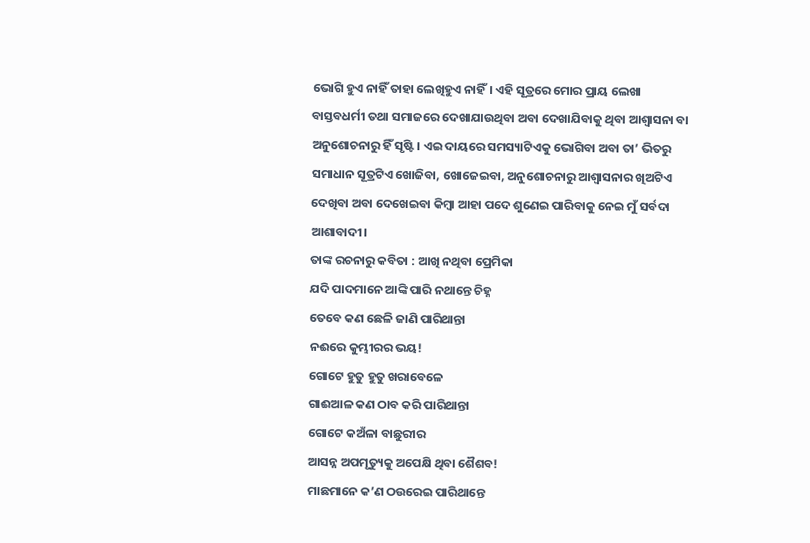ଭୋଗି ହୁଏ ନାହିଁ ତାହା ଲେଖିହୁଏ ନାହିଁ। ଏହି ସୂତ୍ରରେ ମୋର ପ୍ରାୟ ଲେଖା ବାସ୍ତବଧର୍ମୀ ତଥା ସମାଜରେ ଦେଖାଯାଉଥିବା ଅବା ଦେଖାଯିବାକୁ ଥିବା ଆଶ୍ୱାସନା ବା ଅନୁଶୋଚନାରୁ ହିଁ ସୃଷ୍ଟି। ଏଇ ଦାୟରେ ସମସ୍ୟାଟିଏକୁ ଭୋଗିବା ଅବା ତା’ ଭିତରୁ ସମାଧାନ ସୂତ୍ରଟିଏ ଖୋଜିବା, ଖୋଜେଇବା, ଅନୁଶୋଚନାରୁ ଆଶ୍ୱାସନାର ଖିଅଟିଏ ଦେଖିବା ଅବା ଦେଖେଇବା କିମ୍ବା ଆହା ପଦେ ଶୁଣେଇ ପାରିବାକୁ ନେଇ ମୁଁ ସର୍ବଦା ଆଶାବାଦୀ।
ତାଙ୍କ ରଚନାରୁ କବିତା : ଆଖି ନଥିବା ପ୍ରେମିକା
ଯଦି ପାଦମାନେ ଆଙ୍କି ପାରି ନଥାନ୍ତେ ଚିହ୍ନ
ତେବେ କଣ ଛେଳି ଜାଣି ପାରିଥାନ୍ତା
ନଈରେ କୁମ୍ଭୀରର ଭୟ!
ଗୋଟେ ହୁତୁ ହୁତୁ ଖରାବେଳେ
ଗାଈଆଳ କଣ ଠାବ କରି ପାରିଥାନ୍ତା
ଗୋଟେ କଅଁଳା ବାଛୁରୀର
ଆସନ୍ନ ଅପମୃତ୍ୟୁକୁ ଅପେକ୍ଷି ଥିବା ଶୈଶବ!
ମାଛମାନେ କ’ଣ ଠଉରେଇ ପାରିଥାନ୍ତେ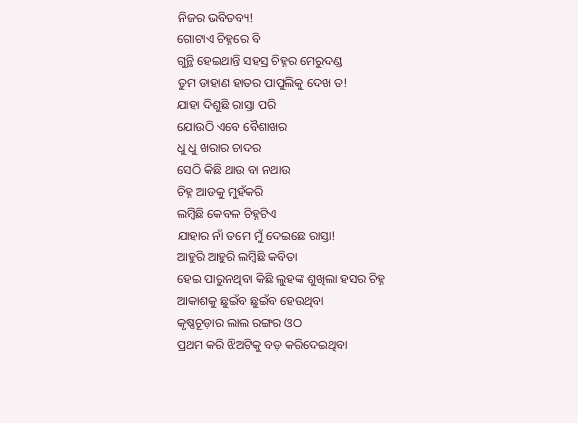ନିଜର ଭବିତବ୍ୟ!
ଗୋଟାଏ ଚିହ୍ନରେ ବି
ଗୁନ୍ଥି ହେଇଥାନ୍ତି ସହସ୍ର ଚିହ୍ନର ମେରୁଦଣ୍ଡ
ତୁମ ଡାହାଣ ହାତର ପାପୁଲିକୁ ଦେଖ ତ!
ଯାହା ଦିଶୁଛି ରାସ୍ତା ପରି
ଯୋଉଠି ଏବେ ବୈଶାଖର
ଧୁ ଧୁ ଖରାର ଚାଦର
ସେଠି କିଛି ଥାଉ ବା ନଥାଉ
ଚିହ୍ନ ଆଡକୁ ମୁହଁକରି
ଲମ୍ବିଛି କେବଳ ଚିହ୍ନଟିଏ
ଯାହାର ନାଁ ତମେ ମୁଁ ଦେଇଛେ ରାସ୍ତା!
ଆହୁରି ଆହୁରି ଲମ୍ବିଛି କବିତା
ହେଇ ପାରୁନଥିବା କିଛି ଲୁହଙ୍କ ଶୁଖିଲା ହସର ଚିହ୍ନ
ଆକାଶକୁ ଛୁଇଁବ ଛୁଇଁବ ହେଉଥିବା
କୃଷ୍ଣଚୂଡ଼ାର ଲାଲ ରଙ୍ଗର ଓଠ
ପ୍ରଥମ କରି ଝିଅଟିକୁ ବଡ଼ କରିଦେଇଥିବା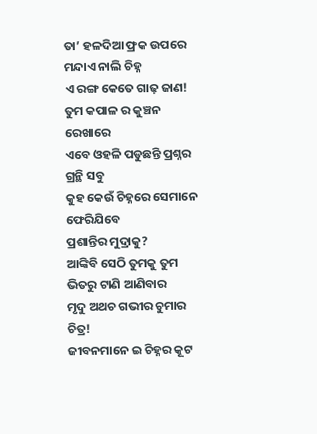ତା’ ହଳଦିଆ ଫ୍ରକ ଉପରେ ମନ୍ଦାଏ ନାଲି ଚିହ୍ନ
ଏ ରଙ୍ଗ କେତେ ଗାଢ଼ ଜାଣ!
ତୁମ କପାଳ ର କୁଞ୍ଚନ ରେଖାରେ
ଏବେ ଓହଳି ପଡୁଛନ୍ତି ପ୍ରଶ୍ନର ଗ୍ରନ୍ଥି ସବୁ
କୁହ କେଉଁ ଚିହ୍ନରେ ସେମାନେ ଫେରିଯିବେ
ପ୍ରଶାନ୍ତିର ମୁଦ୍ରାକୁ?
ଆଙ୍କିବି ସେଠି ତୁମକୁ ତୁମ ଭିତରୁ ଟାଣି ଆଣିବାର
ମୃଦୁ ଅଥଚ ଗଭୀର ଚୁମାର ଚିତ୍ର!
ଜୀବନମାନେ ଇ ଚିହ୍ନର କୂଟ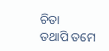ଚିତା
ତଥାପି ତମେ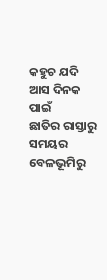କହୁଚ ଯଦି
ଆସ ଦିନକ ପାଇଁ
ଛାତିର ରାସ୍ତାରୁ
ସମୟର ବେଳଭୂମିରୁ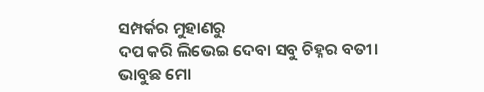ସମ୍ପର୍କର ମୁହାଣରୁ
ଦପ କରି ଲିଭେଇ ଦେବା ସବୁ ଚିହ୍ନର ବତୀ।
ଭାବୁଛ ମୋ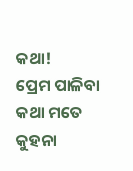କଥା!
ପ୍ରେମ ପାଳିବା କଥା ମତେ କୁହନା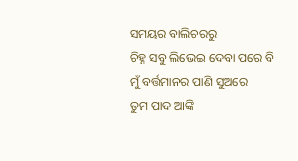ସମୟର ବାଲିଚରରୁ
ଚିହ୍ନ ସବୁ ଲିଭେଇ ଦେବା ପରେ ବି
ମୁଁ ବର୍ତ୍ତମାନର ପାଣି ସୁଅରେ
ତୁମ ପାଦ ଆଙ୍କି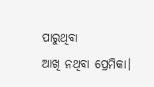ପାରୁଥିବା
ଆଖି ନଥିବା ପ୍ରେମିକା।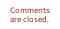Comments are closed.